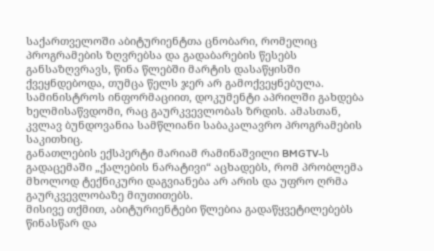საქართველოში აბიტურიენტთა ცნობარი, რომელიც პროგრამების ზღვრებსა და გადაბარების წესებს განსაზღვრავს, წინა წლებში მარტის დასაწყისში ქვეყნდებოდა, თუმცა წელს ჯერ არ გამოქვეყნებულა. სამინისტროს ინფორმაციით, დოკუმენტი აპრილში გახდება ხელმისაწვდომი, რაც გაურკვევლობას ზრდის. ამასთან, კვლავ ბუნდოვანია სამწლიანი საბაკალავრო პროგრამების საკითხიც.
განათლების ექსპერტი მარიამ რამინაშვილი BMGTV-ს გადაცემაში „ქალების ნარატივი“ აცხადებს, რომ პრობლემა მხოლოდ ტექნიკური დაგვიანება არ არის და უფრო ღრმა გაურკვევლობაზე მიუთითებს.
მისივე თქმით, აბიტურიენტები წლებია გადაწყვეტილებებს წინასწარ და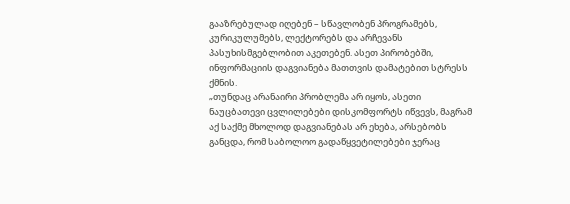გააზრებულად იღებენ – სწავლობენ პროგრამებს, კურიკულუმებს, ლექტორებს და არჩევანს პასუხისმგებლობით აკეთებენ. ასეთ პირობებში, ინფორმაციის დაგვიანება მათთვის დამატებით სტრესს ქმნის.
„თუნდაც არანაირი პრობლემა არ იყოს, ასეთი ნაუცბათევი ცვლილებები დისკომფორტს იწვევს, მაგრამ აქ საქმე მხოლოდ დაგვიანებას არ ეხება, არსებობს განცდა, რომ საბოლოო გადაწყვეტილებები ჯერაც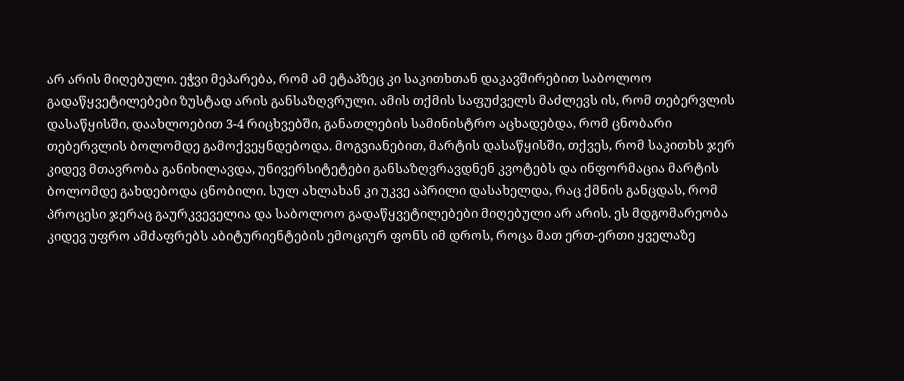არ არის მიღებული. ეჭვი მეპარება, რომ ამ ეტაპზეც კი საკითხთან დაკავშირებით საბოლოო გადაწყვეტილებები ზუსტად არის განსაზღვრული. ამის თქმის საფუძველს მაძლევს ის, რომ თებერვლის დასაწყისში, დაახლოებით 3-4 რიცხვებში, განათლების სამინისტრო აცხადებდა, რომ ცნობარი თებერვლის ბოლომდე გამოქვეყნდებოდა. მოგვიანებით, მარტის დასაწყისში, თქვეს, რომ საკითხს ჯერ კიდევ მთავრობა განიხილავდა, უნივერსიტეტები განსაზღვრავდნენ კვოტებს და ინფორმაცია მარტის ბოლომდე გახდებოდა ცნობილი. სულ ახლახან კი უკვე აპრილი დასახელდა, რაც ქმნის განცდას, რომ პროცესი ჯერაც გაურკვეველია და საბოლოო გადაწყვეტილებები მიღებული არ არის. ეს მდგომარეობა კიდევ უფრო ამძაფრებს აბიტურიენტების ემოციურ ფონს იმ დროს, როცა მათ ერთ-ერთი ყველაზე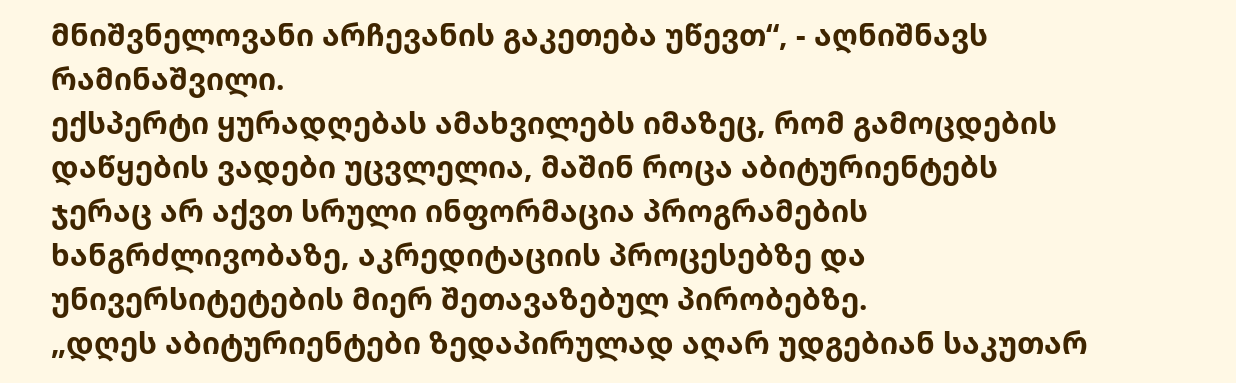მნიშვნელოვანი არჩევანის გაკეთება უწევთ“, - აღნიშნავს რამინაშვილი.
ექსპერტი ყურადღებას ამახვილებს იმაზეც, რომ გამოცდების დაწყების ვადები უცვლელია, მაშინ როცა აბიტურიენტებს ჯერაც არ აქვთ სრული ინფორმაცია პროგრამების ხანგრძლივობაზე, აკრედიტაციის პროცესებზე და უნივერსიტეტების მიერ შეთავაზებულ პირობებზე.
„დღეს აბიტურიენტები ზედაპირულად აღარ უდგებიან საკუთარ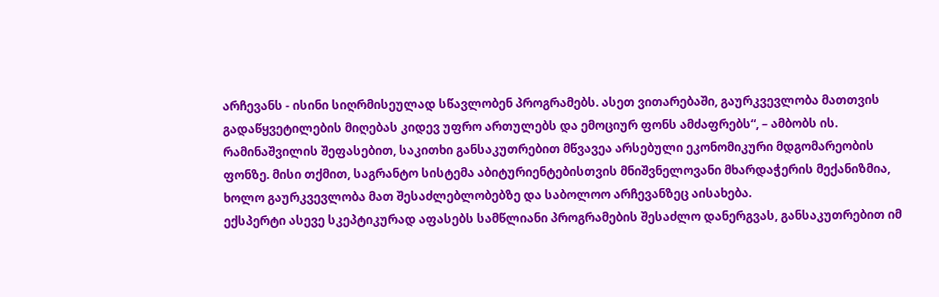არჩევანს - ისინი სიღრმისეულად სწავლობენ პროგრამებს. ასეთ ვითარებაში, გაურკვევლობა მათთვის გადაწყვეტილების მიღებას კიდევ უფრო ართულებს და ემოციურ ფონს ამძაფრებს“, – ამბობს ის.
რამინაშვილის შეფასებით, საკითხი განსაკუთრებით მწვავეა არსებული ეკონომიკური მდგომარეობის ფონზე. მისი თქმით, საგრანტო სისტემა აბიტურიენტებისთვის მნიშვნელოვანი მხარდაჭერის მექანიზმია, ხოლო გაურკვევლობა მათ შესაძლებლობებზე და საბოლოო არჩევანზეც აისახება.
ექსპერტი ასევე სკეპტიკურად აფასებს სამწლიანი პროგრამების შესაძლო დანერგვას, განსაკუთრებით იმ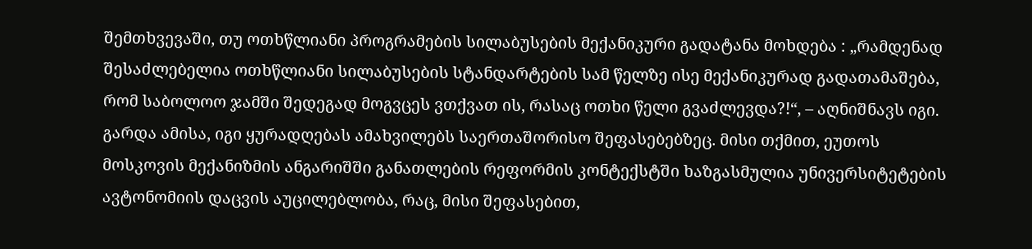შემთხვევაში, თუ ოთხწლიანი პროგრამების სილაბუსების მექანიკური გადატანა მოხდება : „რამდენად შესაძლებელია ოთხწლიანი სილაბუსების სტანდარტების სამ წელზე ისე მექანიკურად გადათამაშება, რომ საბოლოო ჯამში შედეგად მოგვცეს ვთქვათ ის, რასაც ოთხი წელი გვაძლევდა?!“, – აღნიშნავს იგი.
გარდა ამისა, იგი ყურადღებას ამახვილებს საერთაშორისო შეფასებებზეც. მისი თქმით, ეუთოს მოსკოვის მექანიზმის ანგარიშში განათლების რეფორმის კონტექსტში ხაზგასმულია უნივერსიტეტების ავტონომიის დაცვის აუცილებლობა, რაც, მისი შეფასებით,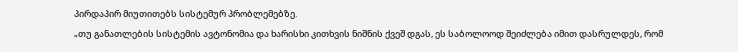პირდაპირ მიუთითებს სისტემურ პრობლემებზე.
„თუ განათლების სისტემის ავტონომია და ხარისხი კითხვის ნიშნის ქვეშ დგას, ეს საბოლოოდ შეიძლება იმით დასრულდეს, რომ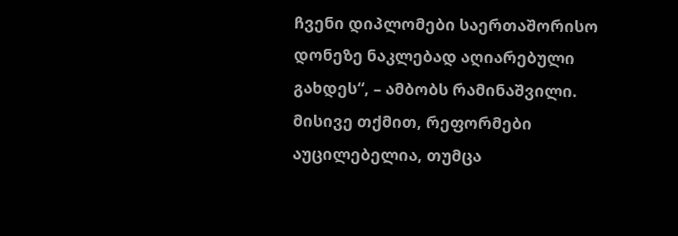ჩვენი დიპლომები საერთაშორისო დონეზე ნაკლებად აღიარებული გახდეს“, – ამბობს რამინაშვილი.
მისივე თქმით, რეფორმები აუცილებელია, თუმცა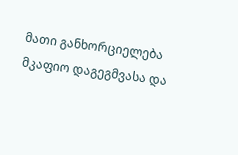მათი განხორციელება მკაფიო დაგეგმვასა და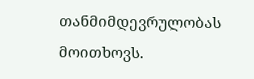თანმიმდევრულობას მოითხოვს.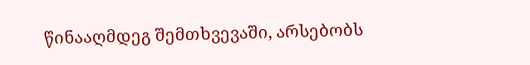წინააღმდეგ შემთხვევაში, არსებობს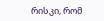რისკი, რომ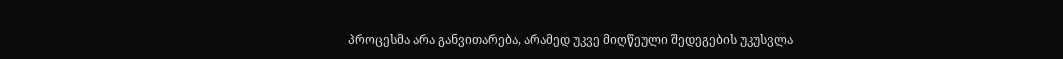პროცესმა არა განვითარება, არამედ უკვე მიღწეული შედეგების უკუსვლა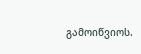გამოიწვიოს.